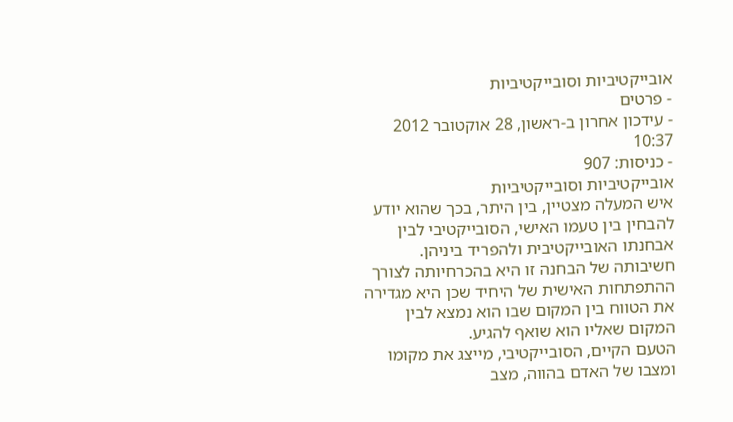אובייקטיביות וסובייקטיביות
- פרטים
- עידכון אחרון ב-ראשון, 28 אוקטובר 2012 10:37
- כניסות: 907
אובייקטיביות וסובייקטיביות
איש המעלה מצטיין, בין היתר, בכך שהוא יודע להבחין בין טעמו האישי, הסובייקטיבי לבין אבחנתו האובייקטיבית ולהפריד ביניהן. חשיבותה של הבחנה זו היא בהכרחיותה לצורך ההתפתחות האישית של היחיד שכן היא מגדירה את הטווח בין המקום שבו הוא נמצא לבין המקום שאליו הוא שואף להגיע.
הטעם הקיים, הסובייקטיבי, מייצג את מקומו ומצבו של האדם בהווה, מצב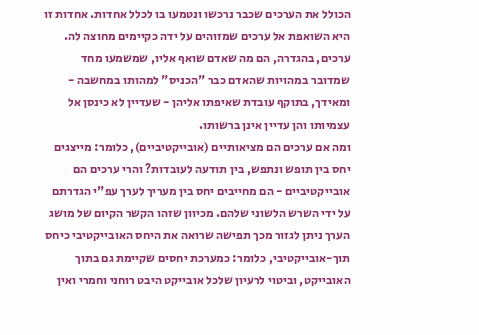הכולל את הערכים שכבר נרכשו ונטמעו בו לכלל אחדות. אחדות זו היא השואפת אל ערכים שמזוהים על ידה כקיימים מחוצה לה. ערכים, בהגדרה, הם מה שאדם שואף אליו, שמשמעו מחד שמדובר במהויות שהאדם כבר "הכניס" למהותו במחשבה - ומאידך, בתוקף עובדת שאיפתו אליהן - שעדיין לא כינסן אל עצמיותו והן עדיין אינן ברשותו.
ומה אם ערכים הם מציאותיים (אובייקטיביים), כלומר: מייצגים יחס בין תופש ונתפש, בין תודעה לעובדות? והרי ערכים הם אובייקטיביים - הם מחייבים יחס בין מעריך לערך עפ"י הגדרתם על ידי השרש הלשוני שלהם. מכיוון שזהו הקשר הקיום של מושג הערך ניתן לגזור מכך תפישה שרואה את היחס האובייקטיבי כיחס תוך-אובייקטיבי, כלומר: כמערכת יחסים שקיימת גם בתוך האובייקט, וביטוי לרעיון שלכל אובייקט היבט רוחני וחמרי ואין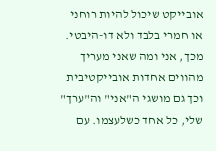אובייקט שיכול להיות רוחני או חמרי בלבד ולא דו-היבטי.
מכך, אני ומה שאני מעריך מהווים אחדות אובייקטיבית וכך גם מושגי ה"אני" וה"ערך" שלי, כל אחד כשלעצמו. עם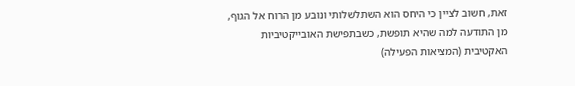זאת, חשוב לציין כי היחס הוא השתלשלותי ונובע מן הרוח אל הגוף, מן התודעה למה שהיא תופשת, כשבתפישת האובייקטיביות האקטיבית (המציאות הפעילה)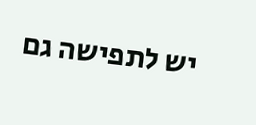יש לתפישה גם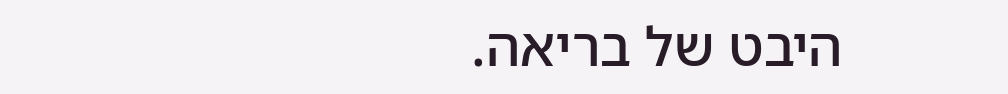היבט של בריאה.